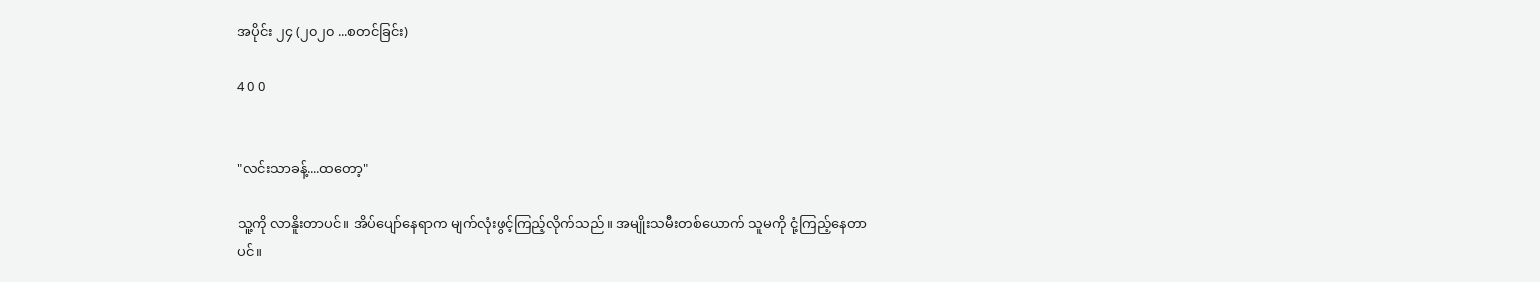အပိုင်း ၂၄ (၂၀၂၀ ...စတင်ခြင်း)

4 0 0


"လင်းသာခန့်....ထတော့"

သူ့ကို လာနိူးတာပင်။ အိပ်ပျော်နေရာက မျက်လုံးဖွင့်ကြည့်လိုက်သည်။ အမျိုးသမီးတစ်ယောက် သူမကို ငုံ့ကြည့်နေတာပင်။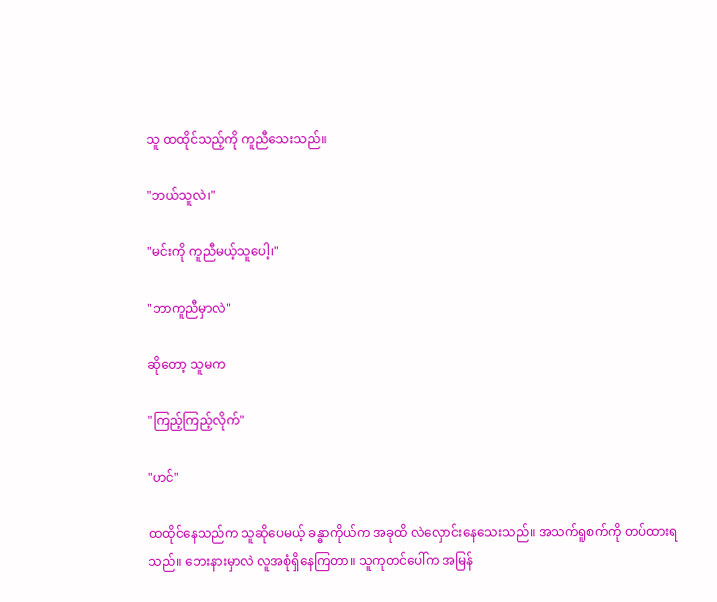သူ ထထိုင်သည့်ကို ကူညီသေးသည်။

"ဘယ်သူလဲ၊"

"မင်းကို ကူညီမယ့်သူပေါ့၊"

"ဘာကူညီမှာလဲ"

ဆိုတော့ သူမက

"ကြည့်ကြည့်လိုက်"

"ဟင်"

ထထိုင်နေသည်က သူဆိုပေမယ့် ခန္ဓာကိုယ်က အခုထိ လဲလှောင်းနေသေးသည်။ အသက်ရူစက်ကို တပ်ထားရသည်။ ဘေးနားမှာလဲ လူအစုံရှိနေကြတာ။ သူကုတင်ပေါ်က အမြန်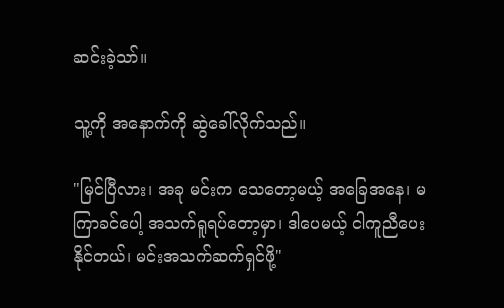ဆင်းခဲ့သာ်။

သူ့ကို ‌အနောက်ကို ဆွဲခေါ်လိုက်သည်။

"မြင်ပြီလား၊ အခု မင်းက သေတော့မယ့် အခြေအနေ၊ မကြာခင်ပေါ့ အသက်ရူရပ်တော့မှာ၊ ဒါပေမယ့် ငါကူညီပေးနိုင်တယ်၊ မင်းအသက်ဆက်ရှင်ဖို့"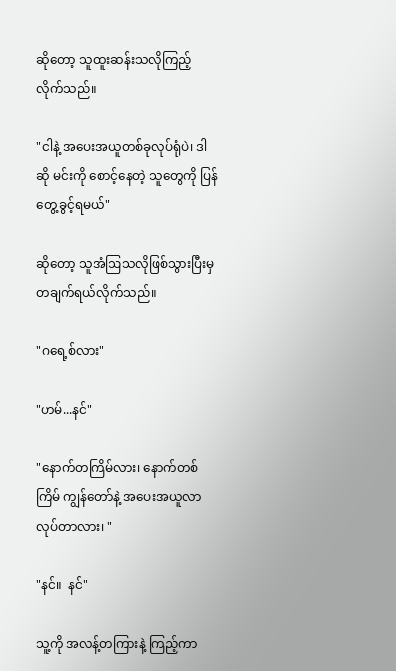ဆိုတော့ သူထူးဆန်းသလိုကြည့်လိုက်သည်။

"ငါနဲ့ အပေးအယူတစ်ခုလုပ်ရုံပဲ၊ ဒါဆို မင်းကို စောင့်နေတဲ့ သူတွေကို ပြန်တွေ့ခွင့်ရမယ်"

ဆိုတော့ သူအံဩသလိုဖြစ်သွားပြီးမှ တချက်ရယ်လိုက်သည်။

"ဂရေ့စ်လား"

"ဟမ်...နင်"

"နောက်တကြိမ်လား၊ နောက်တစ်ကြိမ် ကျွန်တော်နဲ့ အပေးအယူလာလုပ်တာလား၊ "

"နင်။  နင်"

သူ့ကို အလန့်တကြားနဲ့ ကြည့်ကာ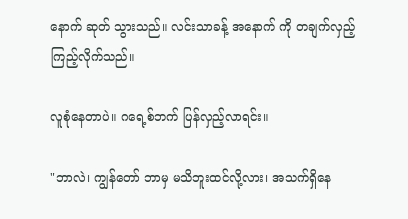နောက် ဆုတ် သွားသည်။ လင်းသာခန့် အနောက် ကို တချက်လှည့်ကြည့်လိုက်သည်။

လူစုံနေတာပဲ။ ဂရေ့စ်ဘက် ပြန်လှည့်လာရင်း။

"ဘာလဲ၊ ကျွန်တော် ဘာမှ မသိဘူးထင်လို့လား၊ အသက်ရှိနေ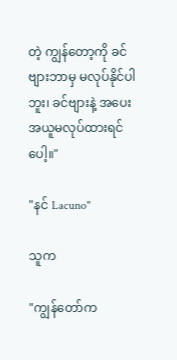တဲ့ ကျွန်တော့ကို ခင်ဗျားဘာမှ မလုပ်နိုင်ပါဘူး၊ ခင်ဗျားနဲ့ အပေးအယူမလုပ်ထားရင်ပေါ့။"

"နင် Lacuno"

သူက

"ကျွန်တော်က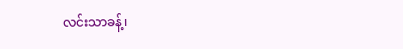လင်းသာခန့်၊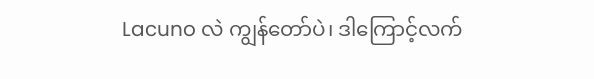Lacuno လဲ ကျွန်တော်ပဲ၊ ဒါကြောင့်လက်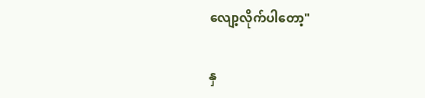လျော့လိုက်ပါတော့"

နှ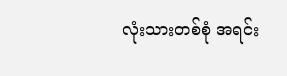လုံးသားတစ်စုံ အရင်း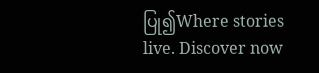ပြု၍Where stories live. Discover now